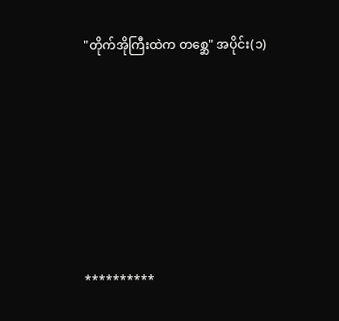"တိုက်အိုကြီးထဲက တစ္ဆေ" အပိုင်း(၁)







**********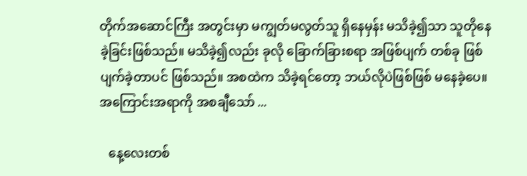တိုက်အဆောင်ကြီး အတွင်းမှာ မကျွတ်မလွတ်သူ ရှိနေမှန်း မသိခဲ့၍သာ သူတိုနေခဲ့ခြင်းဖြစ်သည်။ မသိခဲ့၍လည်း ခုလို ခြောက်ခြားစရာ အဖြစ်ပျက် တစ်ခု ဖြစ်ပျက်ခဲ့တာပင် ဖြစ်သည်။ အစထဲက သိခဲ့ရင်တော့ ဘယ်လိုပဲဖြစ်ဖြစ် မနေခဲ့ပေ။ အကြောင်းအရာကို အစချီသော် ...

   နေ့လေးတစ်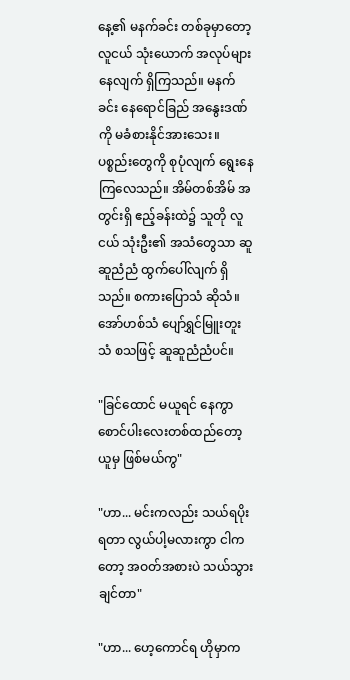နေ့၏ မနက်ခင်း တစ်ခုမှာတော့ လူငယ် သုံးယောက် အလုပ်များနေလျက် ရှိကြသည်။ မနက်ခင်း နေရောင်ခြည် အနွေးဒဏ်ကို မခံစားနိုင်အားသေး။ ပစ္စည်းတွေကို စုပုံလျက် ရွေးနေကြလေသည်။ အိမ်တစ်အိမ် အတွင်းရှိ ဧည့်ခန်းထဲ၌ သူတို လူငယ် သုံးဦး၏ အသံတွေသာ ဆူဆူညံညံ ထွက်ပေါ်လျက် ရှိသည်။ စကားပြောသံ ဆိုသံ။ အော်ဟစ်သံ ပျော်ရွှင်မြူးတူးသံ စသဖြင့် ဆူဆူညံညံပင်။

"ခြင်ထောင် မယူရင် နေကွာ စောင်ပါးလေးတစ်ထည်တော့ ယူမှ ဖြစ်မယ်ကွ"

"ဟာ... မင်းကလည်း သယ်ရပိုးရတာ လွယ်ပါ့မလားကွာ ငါကတော့ အဝတ်အစားပဲ သယ်သွားချင်တာ"

"ဟာ... ဟေ့ကောင်ရ ဟိုမှာက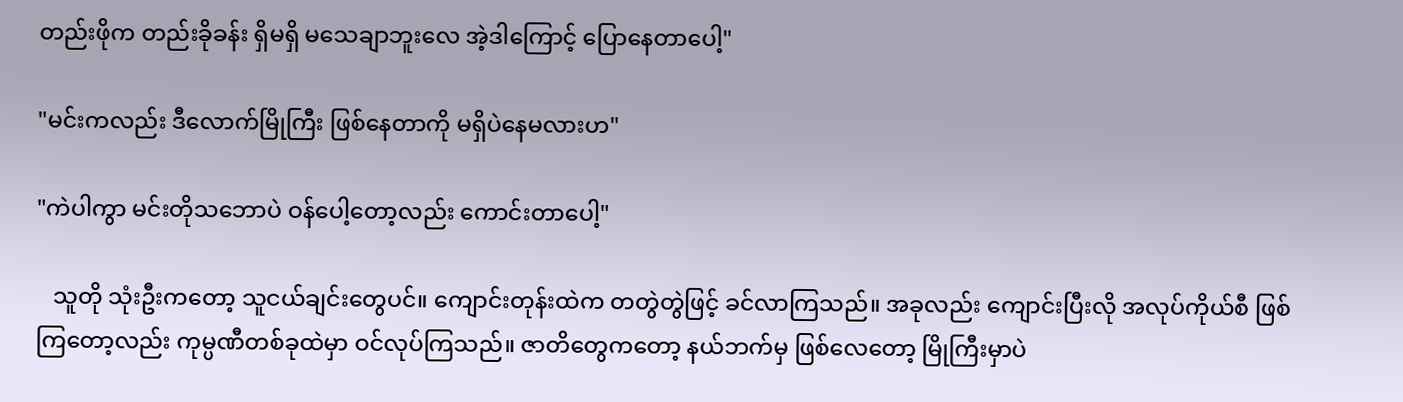တည်းဖိုက တည်းခိုခန်း ရှိမရှိ မသေချာဘူးလေ အဲ့ဒါကြောင့် ပြောနေတာပေါ့"

"မင်းကလည်း ဒီလောက်မြိုကြီး ဖြစ်နေတာကို မရှိပဲနေမလားဟ"

"ကဲပါကွာ မင်းတိုသဘောပဲ ဝန်ပေါ့တော့လည်း ကောင်းတာပေါ့"

   သူတို သုံးဦးကတော့ သူငယ်ချင်းတွေပင်။ ကျောင်းတုန်းထဲက တတွဲတွဲဖြင့် ခင်လာကြသည်။ အခုလည်း ကျောင်းပြီးလို အလုပ်ကိုယ်စီ ဖြစ်ကြတော့လည်း ကုမ္ပဏီတစ်ခုထဲမှာ ဝင်လုပ်ကြသည်။ ဇာတိတွေကတော့ နယ်ဘက်မှ ဖြစ်လေတော့ မြိုကြီးမှာပဲ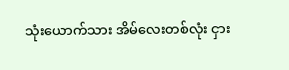သုံးယောက်သား အိမ်လေးတစ်လုံး ငှား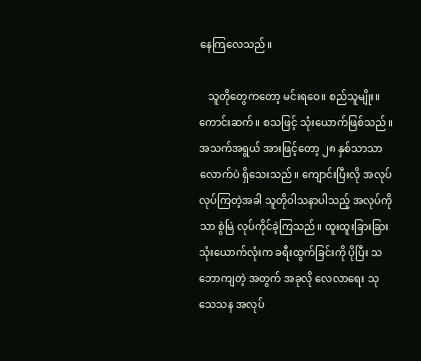နေကြလေသည်။

   သူတိုတွေကတော့ မင်းရဝေ။ စည်သူမျိုး။ ကောင်းဆက်။ စသဖြင့် သုံးယောက်ဖြစ်သည်။ အသက်အရွယ် အားဖြင့်တော့ ၂၈ နှစ်သာသာ လောက်ပဲ ရှိသေးသည်။ ကျောင်းပြီးလို အလုပ်လုပ်ကြတဲ့အခါ သူတိုဝါသနာပါသည့် အလုပ်ကိုသာ စွဲမြဲ လုပ်ကိုင်ခဲ့ကြသည်။ ထူးထူးခြားခြား သုံးယောက်လုံးက ခရီးထွက်ခြင်းကို ပိုပြီး သဘောကျတဲ့ အတွက် အခုလို လေလာရေး သုသေသန အလုပ်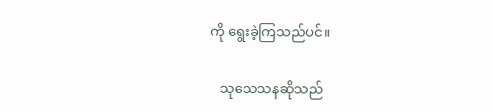ကို ရွေးခဲ့ကြသည်ပင်။

   သုသေသနဆိုသည်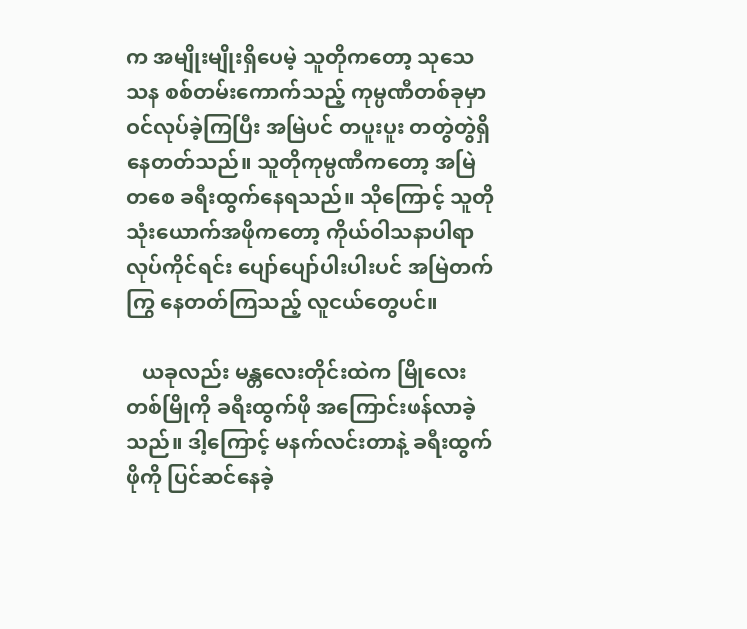က အမျိုးမျိုးရှိပေမဲ့ သူတိုကတော့ သုသေသန စစ်တမ်းကောက်သည့် ကုမ္ပဏီတစ်ခုမှာ ဝင်လုပ်ခဲ့ကြပြီး အမြဲပင် တပူးပူး တတွဲတွဲရှိနေတတ်သည်။ သူတိုကုမ္ပဏီကတော့ အမြဲတစေ ခရီးထွက်နေရသည်။ သိုကြောင့် သူတိုသုံးယောက်အဖိုကတော့ ကိုယ်ဝါသနာပါရာ လုပ်ကိုင်ရင်း ပျော်ပျော်ပါးပါးပင် အမြဲတက်ကြွ နေတတ်ကြသည့် လူငယ်တွေပင်။

   ယခုလည်း မန္တလေးတိုင်းထဲက မြိုလေးတစ်မြိုကို ခရီးထွက်ဖို အကြောင်းဖန်လာခဲ့သည်။ ဒါ့ကြောင့် မနက်လင်းတာနဲ့ ခရီးထွက်ဖိုကို ပြင်ဆင်နေခဲ့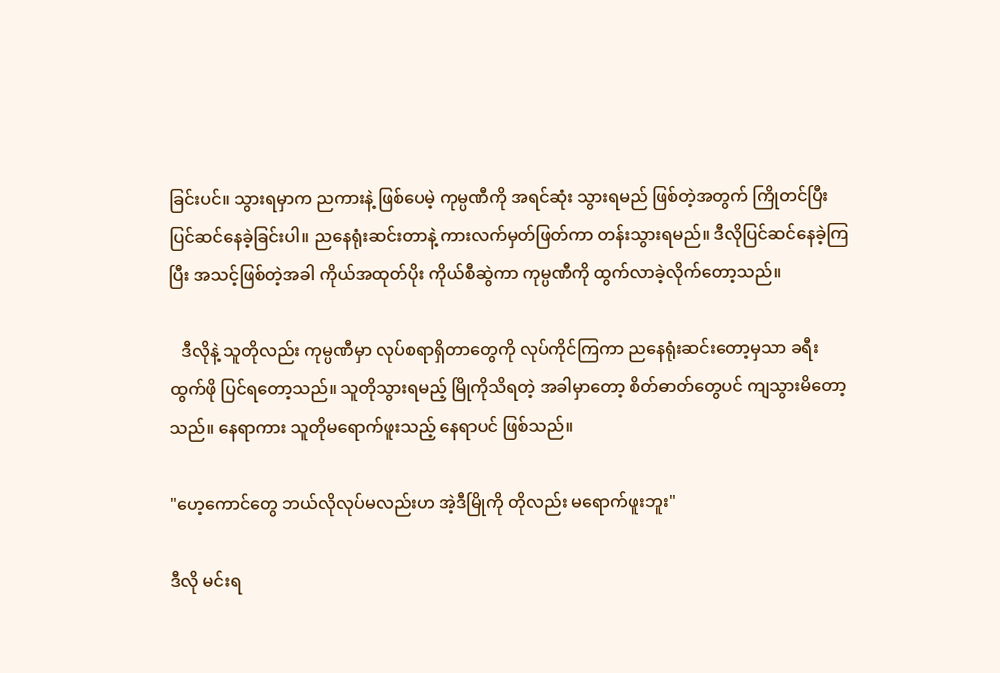ခြင်းပင်။ သွားရမှာက ညကားနဲ့ ဖြစ်ပေမဲ့ ကုမ္ပဏီကို အရင်ဆုံး သွားရမည် ဖြစ်တဲ့အတွက် ကြိုတင်ပြီး ပြင်ဆင်နေခဲ့ခြင်းပါ။ ညနေရုံးဆင်းတာနဲ့ ကားလက်မှတ်ဖြတ်ကာ တန်းသွားရမည်။ ဒီလိုပြင်ဆင်နေခဲ့ကြပြီး အသင့်ဖြစ်တဲ့အခါ ကိုယ်အထုတ်ပိုး ကိုယ်စီဆွဲကာ ကုမ္ပဏီကို ထွက်လာခဲ့လိုက်တော့သည်။

   ဒီလိုနဲ့ သူတိုလည်း ကုမ္ပဏီမှာ လုပ်စရာရှိတာတွေကို လုပ်ကိုင်ကြကာ ညနေရုံးဆင်းတော့မှသာ ခရီးထွက်ဖို ပြင်ရတော့သည်။ သူတိုသွားရမည့် မြိုကိုသိရတဲ့ အခါမှာတော့ စိတ်ဓာတ်တွေပင် ကျသွားမိတော့သည်။ နေရာကား သူတိုမရောက်ဖူးသည့် နေရာပင် ဖြစ်သည်။

"ဟေ့ကောင်တွေ ဘယ်လိုလုပ်မလည်းဟ အဲ့ဒီမြိုကို တိုလည်း မရောက်ဖူးဘူး"

ဒီလို မင်းရ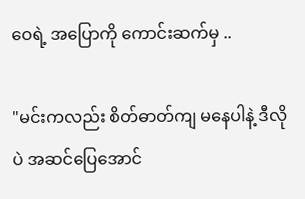ဝေရဲ့ အပြောကို ကောင်းဆက်မှ ..

"မင်းကလည်း စိတ်ဓာတ်ကျ မနေပါနဲ့ ဒီလိုပဲ အဆင်ပြေအောင်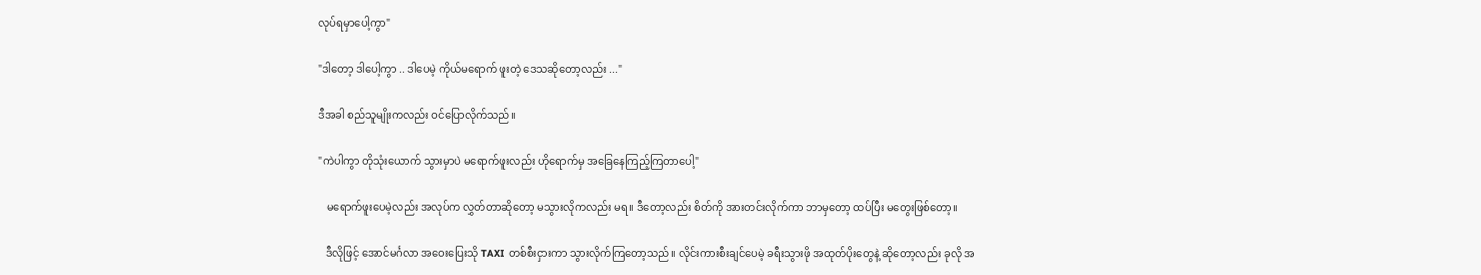လုပ်ရမှာပေါ့ကွာ"

"ဒါတော့ ဒါပေါ့ကွာ .. ဒါပေမဲ့ ကိုယ်မရောက် ဖူးတဲ့ ဒေသဆိုတော့လည်း ..."

ဒီအခါ စည်သူမျိုးကလည်း ဝင်ပြောလိုက်သည်။

"ကဲပါကွာ တိုသုံးယောက် သွားမှာပဲ မရောက်ဖူးလည်း ဟိုရောက်မှ အခြေနေကြည့်ကြတာပေါ့"

   မရောက်ဖူးပေမဲ့လည်း အလုပ်က လွှတ်တာဆိုတော့ မသွားလိုကလည်း မရ။ ဒီတော့လည်း စိတ်ကို အားတင်းလိုက်ကာ ဘာမှတော့ ထပ်ပြီး မတွေးဖြစ်တော့။

   ဒီလိုဖြင့် အောင်မင်္ဂလာ အဝေးပြေးသို TAXI တစ်စီးငှားကာ သွားလိုက်ကြတော့သည်။ လိုင်းကားစီးချင်ပေမဲ့ ခရီးသွားဖို အထုတ်ပိုးတွေနဲ့ ဆိုတော့လည်း ခုလို အ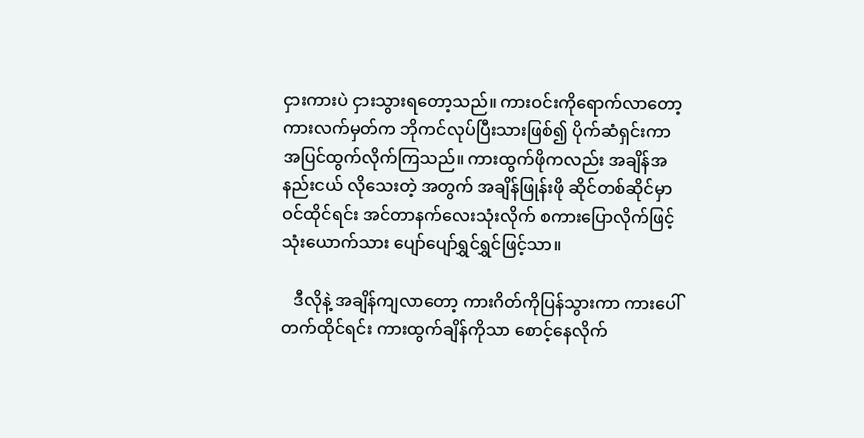ငှားကားပဲ ငှားသွားရတော့သည်။ ကားဝင်းကိုရောက်လာတော့ ကားလက်မှတ်က ဘိုကင်လုပ်ပြီးသားဖြစ်၍ ပိုက်ဆံရှင်းကာ အပြင်ထွက်လိုက်ကြသည်။ ကားထွက်ဖိုကလည်း အချိန်အနည်းငယ် လိုသေးတဲ့ အတွက် အချိန်ဖြုန်းဖို ဆိုင်တစ်ဆိုင်မှာ ဝင်ထိုင်ရင်း အင်တာနက်လေးသုံးလိုက် စကားပြောလိုက်ဖြင့် သုံးယောက်သား ပျော်ပျော်ရွှင်ရွှင်ဖြင့်သာ။

   ဒီလိုနဲ့ အချိန်ကျလာတော့ ကားဂိတ်ကိုပြန်သွားကာ ကားပေါ်တက်ထိုင်ရင်း ကားထွက်ချိန်ကိုသာ စောင့်နေလိုက်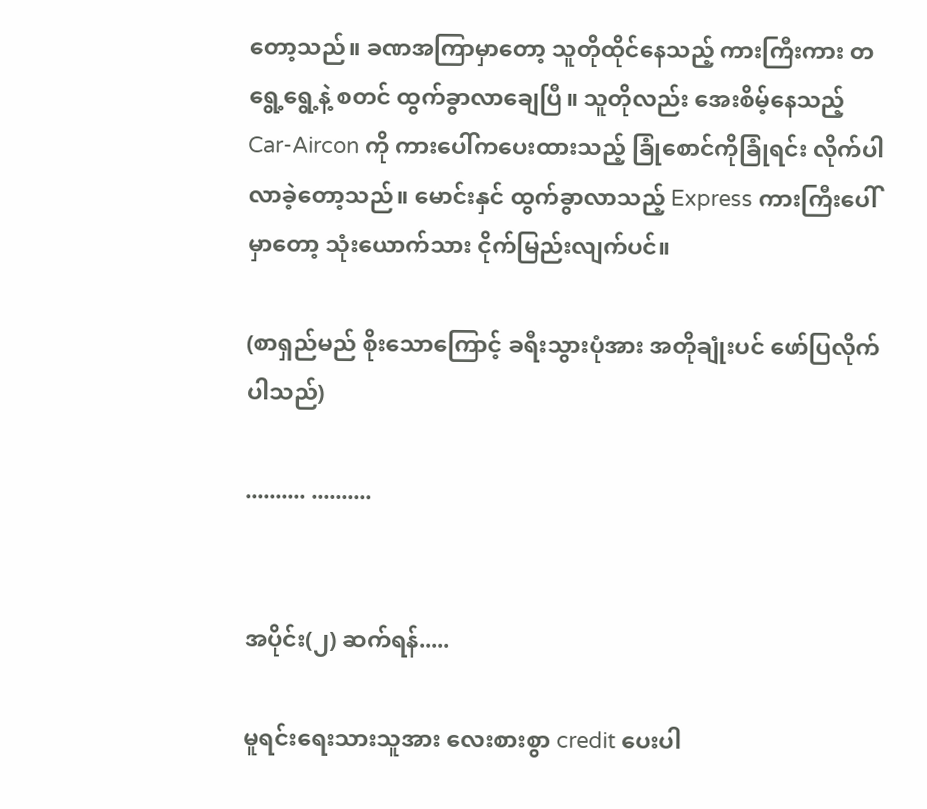တော့သည်။ ခဏအကြာမှာတော့ သူတိုထိုင်နေသည့် ကားကြီးကား တရွေ့ရွေ့နဲ့ စတင် ထွက်ခွာလာချေပြီ။ သူတိုလည်း အေးစိမ့်နေသည့် Car-Aircon ကို ကားပေါ်ကပေးထားသည့် ခြုံစောင်ကိုခြုံရင်း လိုက်ပါလာခဲ့တော့သည်။ မောင်းနှင် ထွက်ခွာလာသည့် Express ကားကြီးပေါ်မှာတော့ သုံးယောက်သား ငိုက်မြည်းလျက်ပင်။

(စာရှည်မည် စိုးသောကြောင့် ခရီးသွားပုံအား အတိုချုံးပင် ဖော်ပြလိုက်ပါသည်)

.......... ..........


အပိုင်း(၂) ဆက်ရန်.....

မူရင်းရေးသားသူအား လေးစားစွာ credit ပေးပါ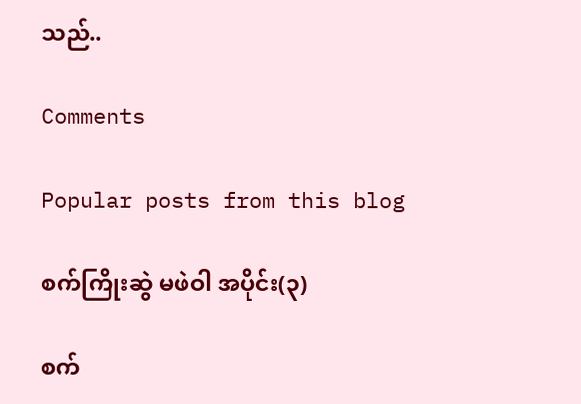သည်..

Comments

Popular posts from this blog

စက်ကြိုးဆွဲ မဖဲဝါ အပိုင်း(၃)

စက်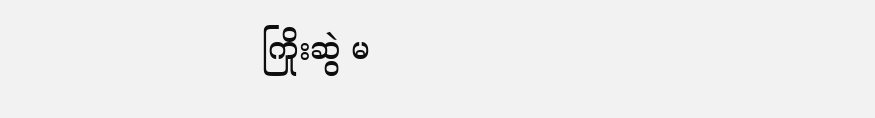ကြိုးဆွဲ မ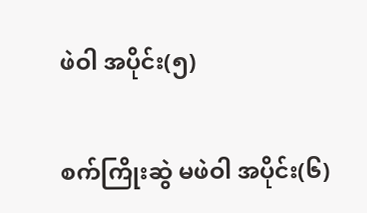ဖဲဝါ အပိုင်း(၅)

စက်ကြိုးဆွဲ မဖဲဝါ အပိုင်း(၆)